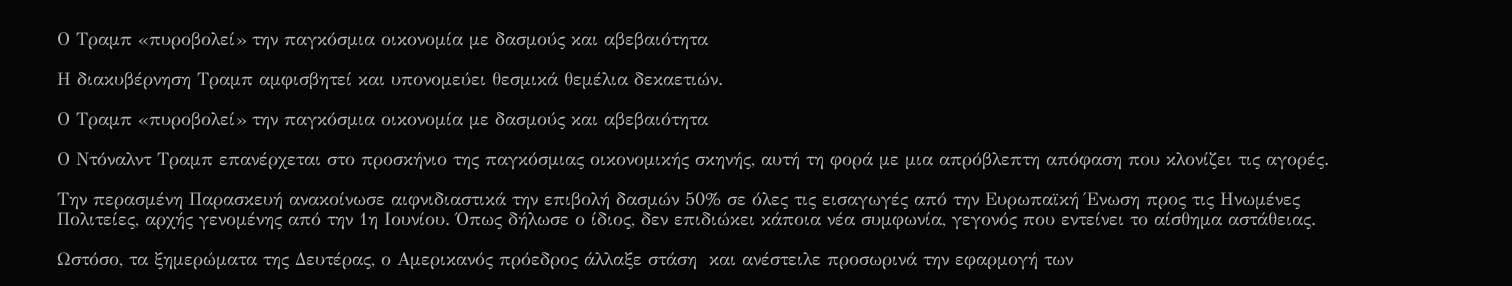Ο Τραμπ «πυροβολεί» την παγκόσμια οικονομία με δασμούς και αβεβαιότητα

Η διακυβέρνηση Τραμπ αμφισβητεί και υπονομεύει θεσμικά θεμέλια δεκαετιών.

Ο Τραμπ «πυροβολεί» την παγκόσμια οικονομία με δασμούς και αβεβαιότητα

Ο Ντόναλντ Τραμπ επανέρχεται στο προσκήνιο της παγκόσμιας οικονομικής σκηνής, αυτή τη φορά με μια απρόβλεπτη απόφαση που κλονίζει τις αγορές.

Την περασμένη Παρασκευή ανακοίνωσε αιφνιδιαστικά την επιβολή δασμών 50% σε όλες τις εισαγωγές από την Ευρωπαϊκή Ένωση προς τις Ηνωμένες Πολιτείες, αρχής γενομένης από την 1η Ιουνίου. Όπως δήλωσε ο ίδιος, δεν επιδιώκει κάποια νέα συμφωνία, γεγονός που εντείνει το αίσθημα αστάθειας.

Ωστόσο, τα ξημερώματα της Δευτέρας, ο Αμερικανός πρόεδρος άλλαξε στάση  και ανέστειλε προσωρινά την εφαρμογή των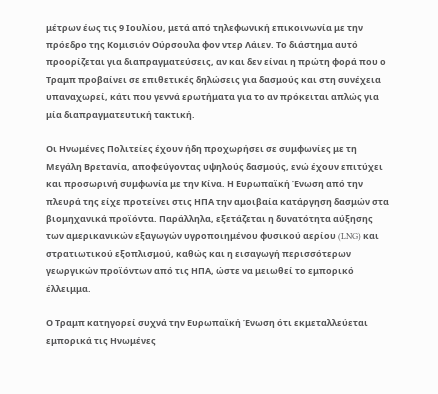μέτρων έως τις 9 Ιουλίου, μετά από τηλεφωνική επικοινωνία με την πρόεδρο της Κομισιόν Ούρσουλα φον ντερ Λάιεν. Το διάστημα αυτό προορίζεται για διαπραγματεύσεις, αν και δεν είναι η πρώτη φορά που ο Τραμπ προβαίνει σε επιθετικές δηλώσεις για δασμούς και στη συνέχεια  υπαναχωρεί, κάτι που γεννά ερωτήματα για το αν πρόκειται απλώς για μία διαπραγματευτική τακτική.

Οι Ηνωμένες Πολιτείες έχουν ήδη προχωρήσει σε συμφωνίες με τη Μεγάλη Βρετανία, αποφεύγοντας υψηλούς δασμούς, ενώ έχουν επιτύχει και προσωρινή συμφωνία με την Κίνα. Η Ευρωπαϊκή Ένωση από την πλευρά της είχε προτείνει στις ΗΠΑ την αμοιβαία κατάργηση δασμών στα βιομηχανικά προϊόντα. Παράλληλα, εξετάζεται η δυνατότητα αύξησης των αμερικανικών εξαγωγών υγροποιημένου φυσικού αερίου (LNG) και στρατιωτικού εξοπλισμού, καθώς και η εισαγωγή περισσότερων γεωργικών προϊόντων από τις ΗΠΑ, ώστε να μειωθεί το εμπορικό έλλειμμα.

Ο Τραμπ κατηγορεί συχνά την Ευρωπαϊκή Ένωση ότι εκμεταλλεύεται εμπορικά τις Ηνωμένες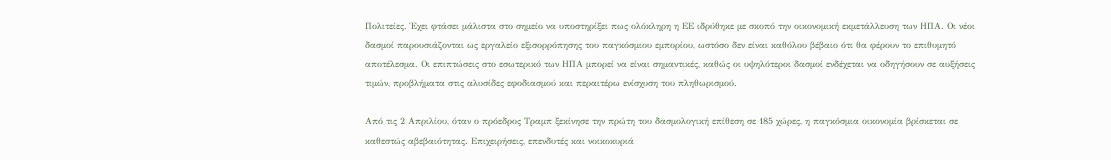Πολιτείες. Έχει φτάσει μάλιστα στο σημείο να υποστηρίξει πως ολόκληρη η ΕΕ ιδρύθηκε με σκοπό την οικονομική εκμετάλλευση των ΗΠΑ. Οι νέοι δασμοί παρουσιάζονται ως εργαλείο εξισορρόπησης του παγκόσμιου εμπορίου, ωστόσο δεν είναι καθόλου βέβαιο ότι θα φέρουν το επιθυμητό αποτέλεσμα. Οι επιπτώσεις στο εσωτερικό των ΗΠΑ μπορεί να είναι σημαντικές, καθώς οι υψηλότεροι δασμοί ενδέχεται να οδηγήσουν σε αυξήσεις τιμών, προβλήματα στις αλυσίδες εφοδιασμού και περαιτέρω ενίσχυση του πληθωρισμού.

Από τις 2 Απριλίου, όταν ο πρόεδρος Τραμπ ξεκίνησε την πρώτη του δασμολογική επίθεση σε 185 χώρες, η παγκόσμια οικονομία βρίσκεται σε καθεστώς αβεβαιότητας. Επιχειρήσεις, επενδυτές και νοικοκυριά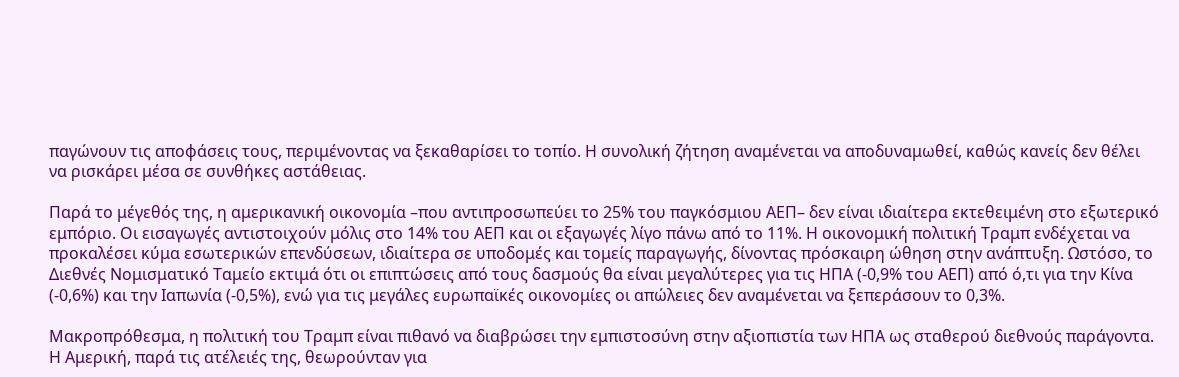παγώνουν τις αποφάσεις τους, περιμένοντας να ξεκαθαρίσει το τοπίο. Η συνολική ζήτηση αναμένεται να αποδυναμωθεί, καθώς κανείς δεν θέλει να ρισκάρει μέσα σε συνθήκες αστάθειας.

Παρά το μέγεθός της, η αμερικανική οικονομία –που αντιπροσωπεύει το 25% του παγκόσμιου ΑΕΠ– δεν είναι ιδιαίτερα εκτεθειμένη στο εξωτερικό εμπόριο. Οι εισαγωγές αντιστοιχούν μόλις στο 14% του ΑΕΠ και οι εξαγωγές λίγο πάνω από το 11%. Η οικονομική πολιτική Τραμπ ενδέχεται να προκαλέσει κύμα εσωτερικών επενδύσεων, ιδιαίτερα σε υποδομές και τομείς παραγωγής, δίνοντας πρόσκαιρη ώθηση στην ανάπτυξη. Ωστόσο, το Διεθνές Νομισματικό Ταμείο εκτιμά ότι οι επιπτώσεις από τους δασμούς θα είναι μεγαλύτερες για τις ΗΠΑ (-0,9% του ΑΕΠ) από ό,τι για την Κίνα (-0,6%) και την Ιαπωνία (-0,5%), ενώ για τις μεγάλες ευρωπαϊκές οικονομίες οι απώλειες δεν αναμένεται να ξεπεράσουν το 0,3%.

Μακροπρόθεσμα, η πολιτική του Τραμπ είναι πιθανό να διαβρώσει την εμπιστοσύνη στην αξιοπιστία των ΗΠΑ ως σταθερού διεθνούς παράγοντα. Η Αμερική, παρά τις ατέλειές της, θεωρούνταν για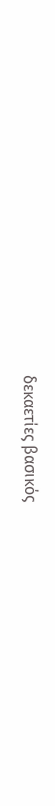δεκαετίες βασικός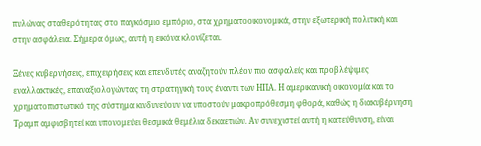πυλώνας σταθερότητας στο παγκόσμιο εμπόριο, στα χρηματοοικονομικά, στην εξωτερική πολιτική και στην ασφάλεια. Σήμερα όμως, αυτή η εικόνα κλονίζεται.

Ξένες κυβερνήσεις, επιχειρήσεις και επενδυτές αναζητούν πλέον πιο ασφαλείς και προβλέψιμες εναλλακτικές, επαναξιολογώντας τη στρατηγική τους έναντι των ΗΠΑ. Η αμερικανική οικονομία και το χρηματοπιστωτικό της σύστημα κινδυνεύουν να υποστούν μακροπρόθεσμη φθορά, καθώς η διακυβέρνηση Τραμπ αμφισβητεί και υπονομεύει θεσμικά θεμέλια δεκαετιών. Αν συνεχιστεί αυτή η κατεύθυνση, είναι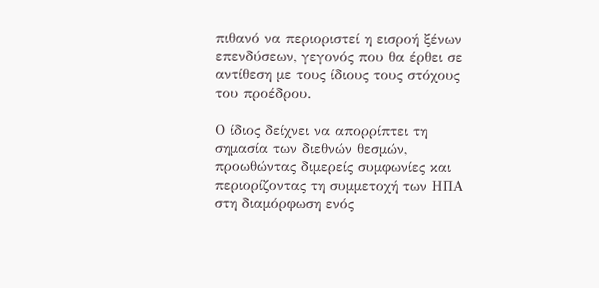πιθανό να περιοριστεί η εισροή ξένων επενδύσεων, γεγονός που θα έρθει σε αντίθεση με τους ίδιους τους στόχους του προέδρου.

Ο ίδιος δείχνει να απορρίπτει τη σημασία των διεθνών θεσμών, προωθώντας διμερείς συμφωνίες και περιορίζοντας τη συμμετοχή των ΗΠΑ στη διαμόρφωση ενός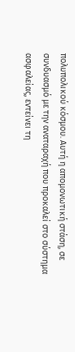πολυπολικού κόσμου. Αυτή η απομονωτική στάση, σε συνδυασμό με την αναταραχή που προκαλεί στο σύστημα ασφαλείας, εντείνει τη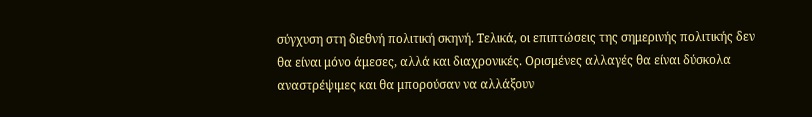σύγχυση στη διεθνή πολιτική σκηνή. Τελικά, οι επιπτώσεις της σημερινής πολιτικής δεν θα είναι μόνο άμεσες, αλλά και διαχρονικές. Ορισμένες αλλαγές θα είναι δύσκολα αναστρέψιμες και θα μπορούσαν να αλλάξουν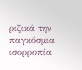ριζικά την παγκόσμια ισορροπία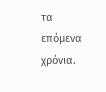τα επόμενα χρόνια.